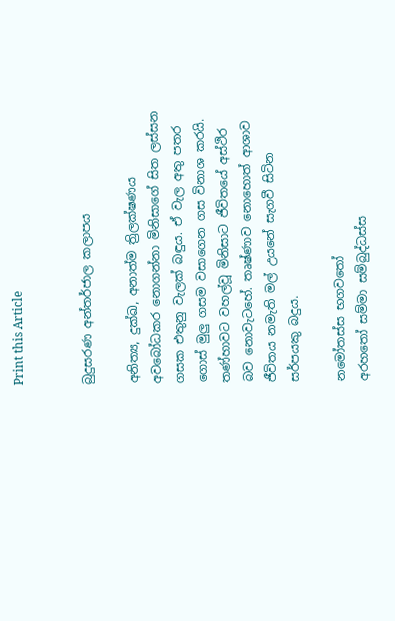Print this Article


බුදුසරණ අන්තර්ජාල කලාපය

අනිත්‍ය, දුක්ඛ, අනාත්ම ත්‍රිලක්ෂණය අවබෝධකර නොගන්නා මිනිසාගේ සිත ලස්සන ගසක එතුනු වැලක් බඳුය. ඒ වැල අතු පතර ගොස් මුලු ගසම වසාගෙන ගස විනාශ කරයි. තණ්හාවට වහල්වූ මිනිසාට ජීවිතයේ අස්ථිර බව නොවැටහේ. තෘෂ්ණාව නොහොත් ආශාව ජීවිතය නමැති මල් උයනේ සැගවී සිටින සර්පයකු බදුය.

නමෝතස්ස භගවතෝ
අරහතෝ සම්මා සම්බුද්ධස්ස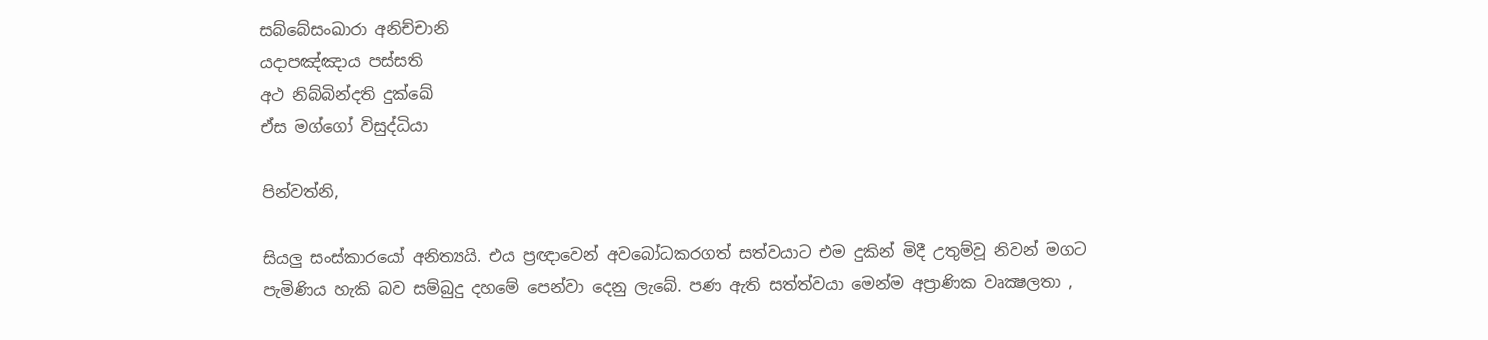සබ්බේසංඛාරා අනිච්චානි
යදාපඤ්ඤාය පස්සති
අථ නිබ්බින්දති දුක්ඛේ
ඒස මග්ගෝ විසුද්ධියා

පින්වත්නි,

සියලු සංස්කාරයෝ අනිත්‍යයි. එය ප්‍රඥාවෙන් අවබෝධකරගත් සත්වයාට එම දුකින් මිදී උතුම්වූ නිවන් මගට පැමිණිය හැකි බව සම්බුදු දහමේ පෙන්වා දෙනු ලැබේ. පණ ඇති සත්ත්වයා මෙන්ම අප්‍රාණික වෘක්‍ෂලතා ,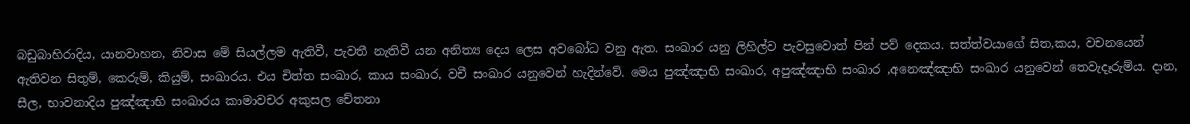බඩුබාහිරාදිය, යානවාහන, නිවාස මේ සියල්ලම ඇතිවී, පැවතී නැතිවී යන අනිත්‍ය දෙය ලෙස අවබෝධ වනු ඇත. සංඛාර යනු ලිහිල්ව පැවසුවොත් පින් පව් දෙකය. සත්ත්වයාගේ සිත,කය, වචනයෙන් ඇතිවන සිතුම්, කෙරුම්, කියුම්, සංඛාරය. එය චිත්ත සංඛාර, කාය සංඛාර, වචී සංඛාර යනුවෙන් හැදින්වේ. මෙය පුඤ්ඤාභි සංඛාර, අපුඤ්ඤාභි සංඛාර ,අනෙඤ්ඤාභි සංඛාර යනුවෙන් තෙවැදෑරුම්ය. දාන, සීල, භාවනාදිය පුඤ්ඤාභි සංඛාරය කාමාවචර අකුසල චේතනා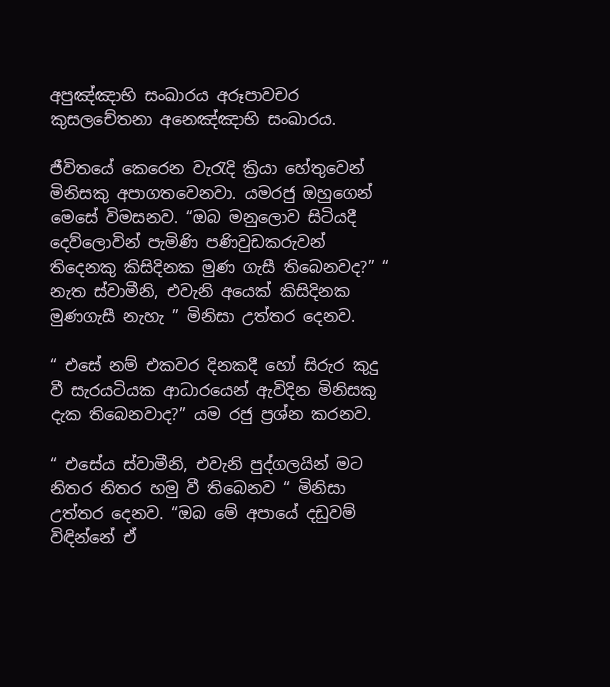අපුඤ්ඤාභි සංඛාරය අරූපාවචර කුසලචේතනා අනෙඤ්ඤාභි සංඛාරය.

ජීවිතයේ කෙරෙන වැරැදි ක්‍රියා හේතුවෙන් මිනිසකු අපාගතවෙනවා. යමරජු ඔහුගෙන් මෙසේ විමසනව. “ඔබ මනුලොව සිටියදී දෙව්ලොවින් පැමිණි පණිවුඩකරුවන් තිදෙනකු කිසිදිනක මුණ ගැසී තිබෙනවද?” “ නැත ස්වාමීනි, එවැනි අයෙක් කිසිදිනක මුණගැසී නැහැ ” මිනිසා උත්තර දෙනව.

“ එසේ නම් එකවර දිනකදී හෝ සිරුර කුදු වී සැරයටියක ආධාරයෙන් ඇවිදින මිනිසකු දැක තිබෙනවාද?” යම රජු ප්‍රශ්න කරනව.

“ එසේය ස්වාමීනි, එවැනි පුද්ගලයින් මට නිතර නිතර හමු වී තිබෙනව “ මිනිසා උත්තර දෙනව. “ඔබ මේ අපායේ දඩුවම් විඳින්නේ ඒ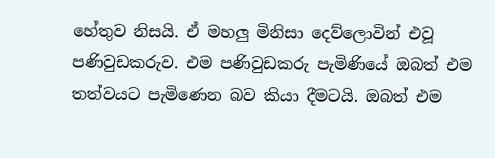හේතුව නිසයි. ඒ මහලු මිනිසා දෙව්ලොවින් එවූ පණිවුඩකරුව. එම පණිවුඩකරු පැමිණියේ ඔබත් එම තත්වයට පැමිණෙන බව කියා දීමටයි. ඔබත් එම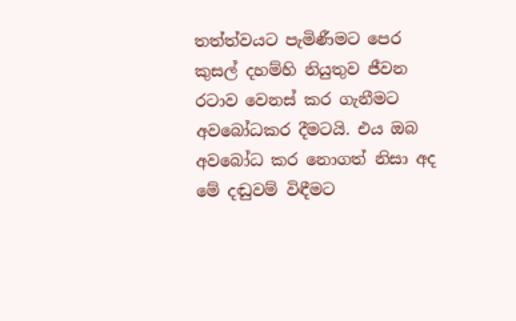තත්ත්වයට පැමිණීමට පෙර කුසල් දහම්හි නියුතුව ජීවන රටාව වෙනස් කර ගැනීමට අවබෝධකර දීමටයි. එය ඔබ අවබෝධ කර නොගත් නිසා අද මේ දඬුවම් විඳීමට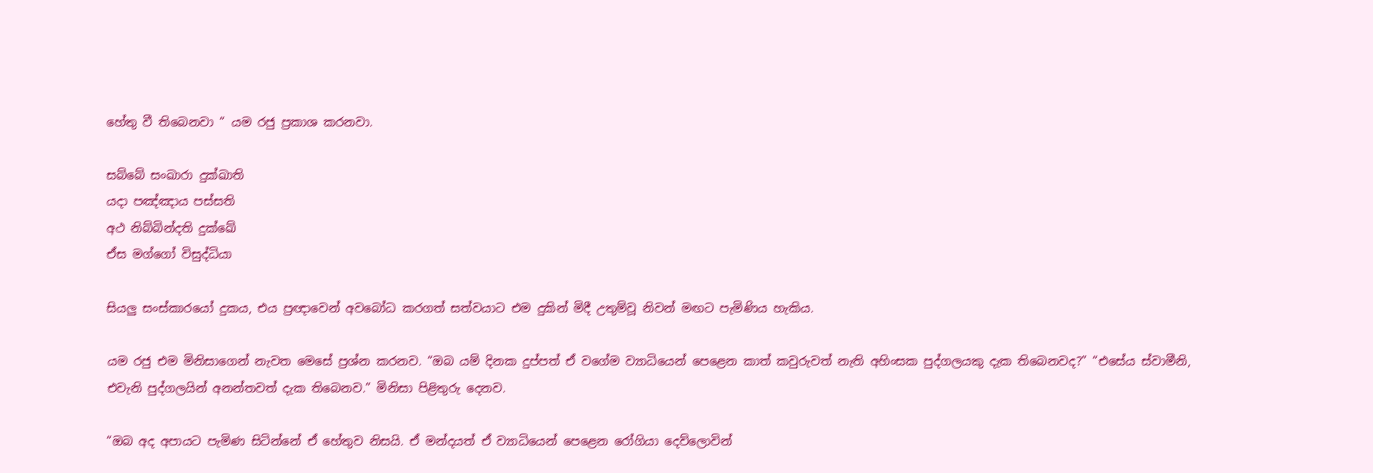හේතු වී තිබෙනවා “ යම රජු ප්‍රකාශ කරනවා.

සබ්බේ සංඛාරා දුක්ඛාති
යදා පඤ්ඤාය පස්සති
අථ නිබ්බින්දති දුක්ඛේ
ඒස මග්ගෝ විසුද්ධියා

සියලු සංස්කාරයෝ දුකය, එය ප්‍රඥාවෙන් අවබෝධ කරගත් සත්වයාට එම දුකින් මිදී උතුම්වූ නිවන් මඟට පැමිණිය හැකිය.

යම රජු එම මිනිසාගෙන් නැවත මෙසේ ප්‍රශ්න කරනව. “ඔබ යම් දිනක දුප්පත් ඒ වගේම ව්‍යාධියෙන් පෙළෙන කාත් කවුරුවත් නැති අහිංසක පුද්ගලයකු දැක තිබෙනවද?” “එසේය ස්වාමීනි, එවැනි පුද්ගලයින් අනන්තවත් දැක තිබෙනව.” මිනිසා පිළිතුරු දෙනව.

“ඔබ අද අපායට පැමිණ සිටින්නේ ඒ හේතුව නිසයි. ඒ මන්දයත් ඒ ව්‍යාධියෙන් පෙළෙන රෝගියා දෙව්ලොවින්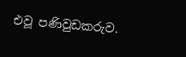එවූ පණිවුඩකරුව.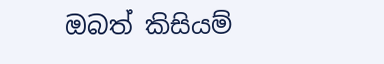ඔබත් කිසියම්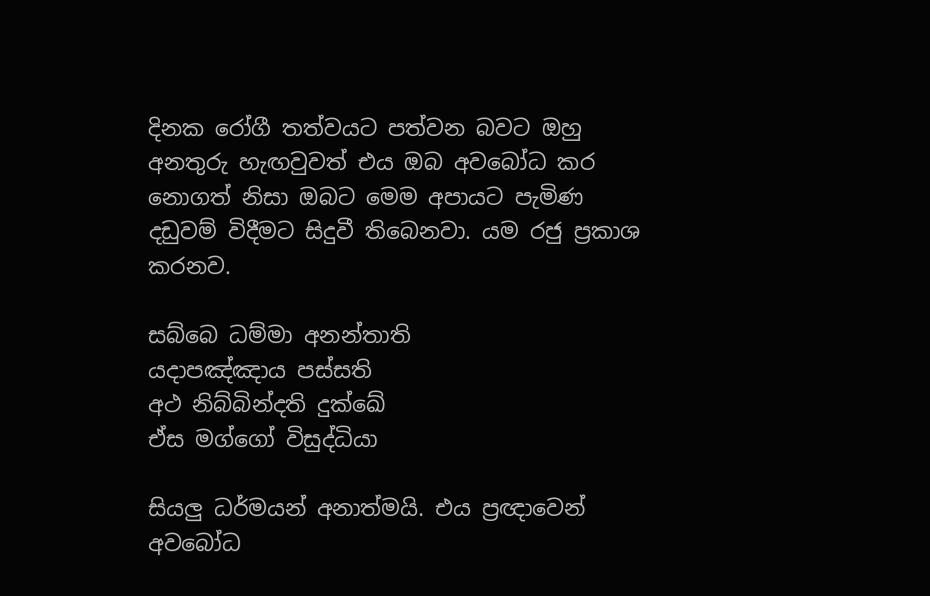දිනක රෝගී තත්වයට පත්වන බවට ඔහු අනතුරු හැඟවුවත් එය ඔබ අවබෝධ කර නොගත් නිසා ඔබට මෙම අපායට පැමිණ දඩුවම් විදීමට සිදුවී තිබෙනවා. යම රජු ප්‍රකාශ කරනව.

සබ්බෙ ධම්මා අනන්තාති
යදාපඤ්ඤාය පස්සති
අථ නිබ්බින්දති දුක්ඛේ
ඒස මග්ගෝ විසුද්ධියා

සියලු ධර්මයන් අනාත්මයි. එය ප්‍රඥාවෙන් අවබෝධ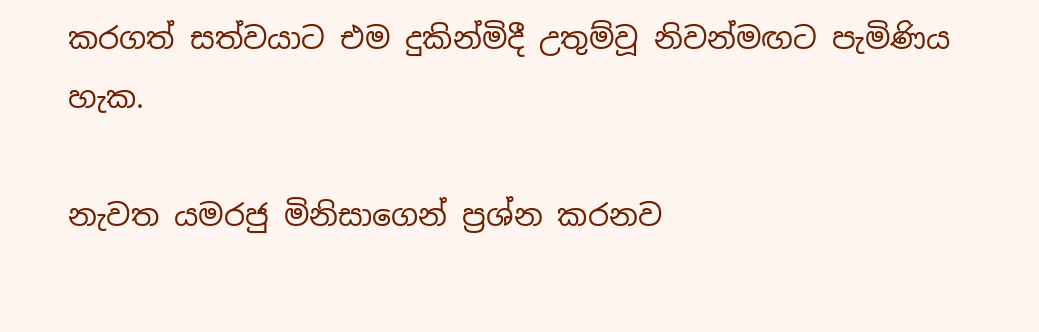කරගත් සත්වයාට එම දුකින්මිදී උතුම්වූ නිවන්මඟට පැමිණිය හැක.

නැවත යමරජු මිනිසාගෙන් ප්‍රශ්න කරනව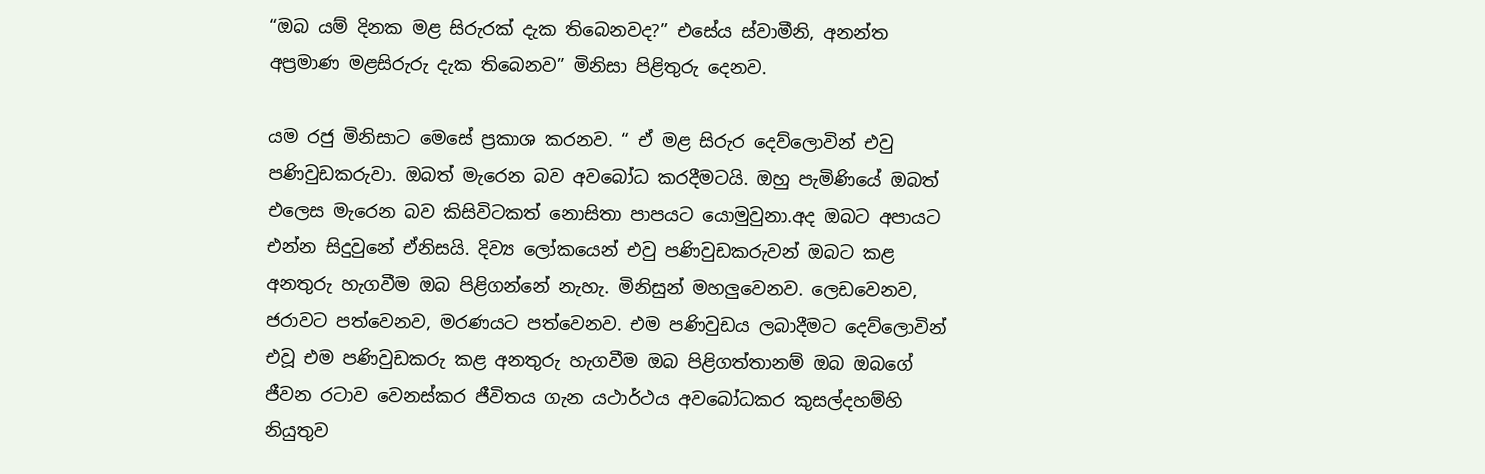“ඔබ යම් දිනක මළ සිරුරක් දැක තිබෙනවද?” එසේය ස්වාමීනි, අනන්ත අප්‍රමාණ මළසිරුරු දැක තිබෙනව” මිනිසා පිළිතුරු දෙනව.

යම රජු මිනිසාට මෙසේ ප්‍රකාශ කරනව. “ ඒ මළ සිරුර දෙව්ලොවින් එවු පණිවුඩකරුවා. ඔබත් මැරෙන බව අවබෝධ කරදීමටයි. ඔහු පැමිණියේ ඔබත් එලෙස මැරෙන බව කිසිවිටකත් නොසිතා පාපයට යොමුවුනා.අද ඔබට අපායට එන්න සිදුවුනේ ඒනිසයි. දිව්‍ය ලෝකයෙන් එවු පණිවුඩකරුවන් ඔබට කළ අනතුරු හැගවීම ඔබ පිළිගන්නේ නැහැ. මිනිසුන් මහලුවෙනව. ලෙඩවෙනව, ජරාවට පත්වෙනව, මරණයට පත්වෙනව. එම පණිවුඩය ලබාදීමට දෙව්ලොවින් එවූ එම පණිවුඩකරු කළ අනතුරු හැගවීම ඔබ පිළිගත්තානම් ඔබ ඔබගේ ජීවන රටාව වෙනස්කර ජීවිතය ගැන යථාර්ථය අවබෝධකර කුසල්දහම්හි නියුතුව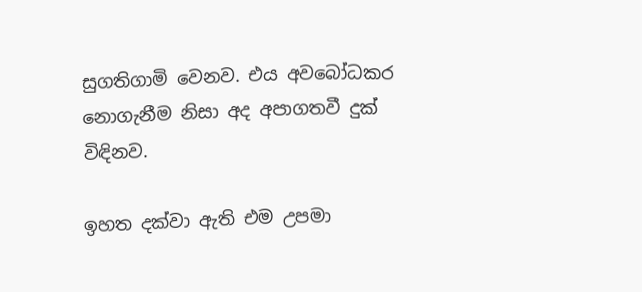සුගතිගාමි වෙනව. එය අවබෝධකර නොගැනීම නිසා අද අපාගතවී දුක් විඳිනව.

ඉහත දක්වා ඇති එම උපමා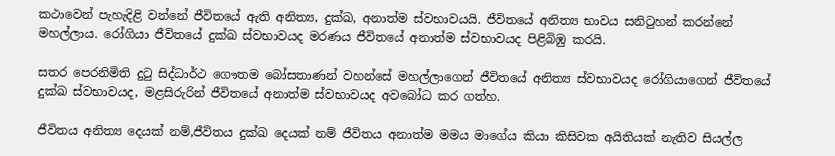කථාවෙන් පැහැදිළි වන්නේ ජීවිතයේ ඇති අනිත්‍ය, දුක්ඛ, අනාත්ම ස්වභාවයයි. ජීවිතයේ අනිත්‍ය භාවය සනිටුහන් කරන්නේ මහල්ලාය. රෝගියා ජීවිතයේ දුක්ඛ ස්වභාවයද මරණය ජීවිතයේ අනාත්ම ස්වභාවයද පිළිබිඹු කරයි.

සතර පෙරනිමිති දුටු සිද්ධාර්ථ ගෞතම බෝසතාණන් වහන්සේ මහල්ලාගෙන් ජීවිතයේ අනිත්‍ය ස්වභාවයද රෝගියාගෙන් ජීවිතයේ දුක්ඛ ස්වභාවයද, මළසිරුරින් ජීවිතයේ අනාත්ම ස්වභාවයද අවබෝධ කර ගත්හ.

ජීවිතය අනිත්‍ය දෙයක් නම්,ජීවිතය දුක්ඛ දෙයක් නම් ජීවිතය අනාත්ම මමය මාගේය කියා කිසිවක අයිතියක් නැතිව සියල්ල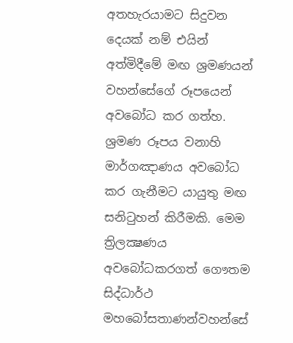අතහැරයාමට සිදුවන දෙයක් නම් එයින් අත්මිදීමේ මඟ ශ්‍රමණයන් වහන්සේගේ රූපයෙන් අවබෝධ කර ගත්හ. ශ්‍රමණ රූපය වනාහි මාර්ගඤාණය අවබෝධ කර ගැනීමට යායුතු මඟ සනිටුහන් කිරීමකි. මෙම ත්‍රිලක්‍ෂණය අවබෝධකරගත් ගෞතම සිද්ධාර්ථ මහබෝසතාණන්වහන්සේ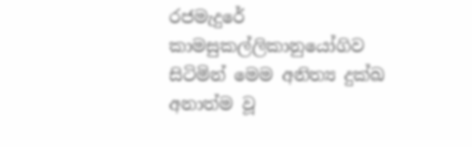රජමැදුරේ කාමසුකල්ලිකානුයෝගිව සිටිමින් මෙම අනිත්‍ය දුක්ඛ අනාත්ම වූ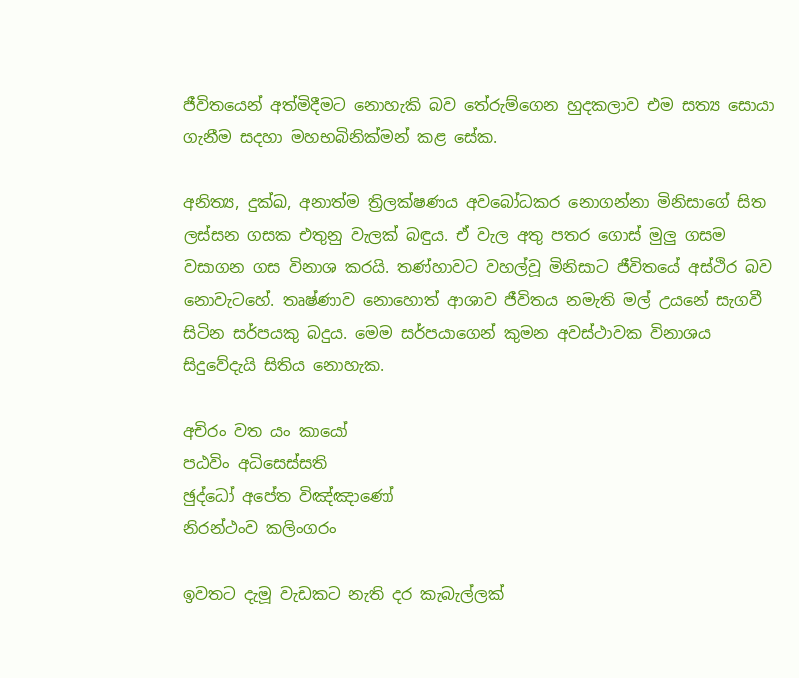ජීවිතයෙන් අත්මිදීමට නොහැකි බව තේරුම්ගෙන හුදකලාව එම සත්‍ය සොයා ගැනීම සදහා මහභබිනික්මන් කළ සේක.

අනිත්‍ය, දුක්ඛ, අනාත්ම ත්‍රිලක්ෂණය අවබෝධකර නොගන්නා මිනිසාගේ සිත ලස්සන ගසක එතුනු වැලක් බඳුය. ඒ වැල අතු පතර ගොස් මුලු ගසම වසාගන ගස විනාශ කරයි. තණ්හාවට වහල්වූ මිනිසාට ජීවිතයේ අස්ථිර බව නොවැටහේ. තෘෂ්ණාව නොහොත් ආශාව ජීවිතය නමැති මල් උයනේ සැගවී සිටින සර්පයකු බදුය. මෙම සර්පයාගෙන් කුමන අවස්ථාවක විනාශය සිදුවේදැයි සිතිය නොහැක.

අචිරං වත යං කායෝ
පඨවිං අධිසෙස්සති
ඡුද්ධෝ අපේත විඤ්ඤාණෝ
නිරන්ථංව කලිංගරං

ඉවතට දැමූ වැඩකට නැති දර කැබැල්ලක්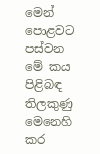මෙන් පොළවට පස්වන මේ කය පිළිබඳ තිලකුණු මෙනෙහි කර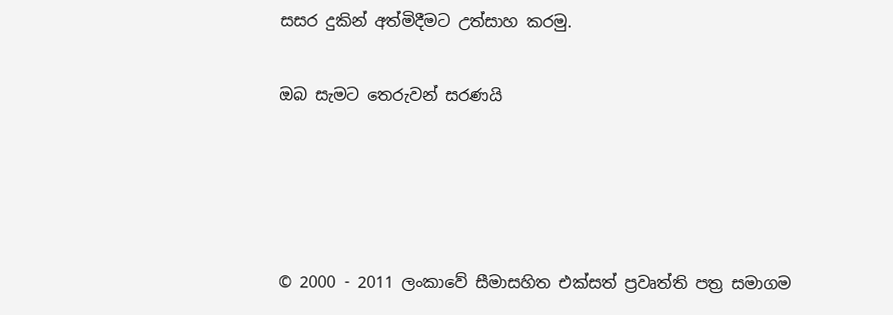සසර දුකින් අත්මිදීමට උත්සාහ කරමු.

ඔබ සැමට තෙරුවන් සරණයි




© 2000 - 2011 ලංකාවේ සීමාසහිත එක්සත් ප්‍රවෘත්ති පත්‍ර සමාගම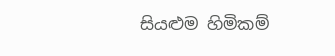සියළුම හිමිකම්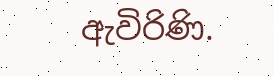ඇවිරිණි.